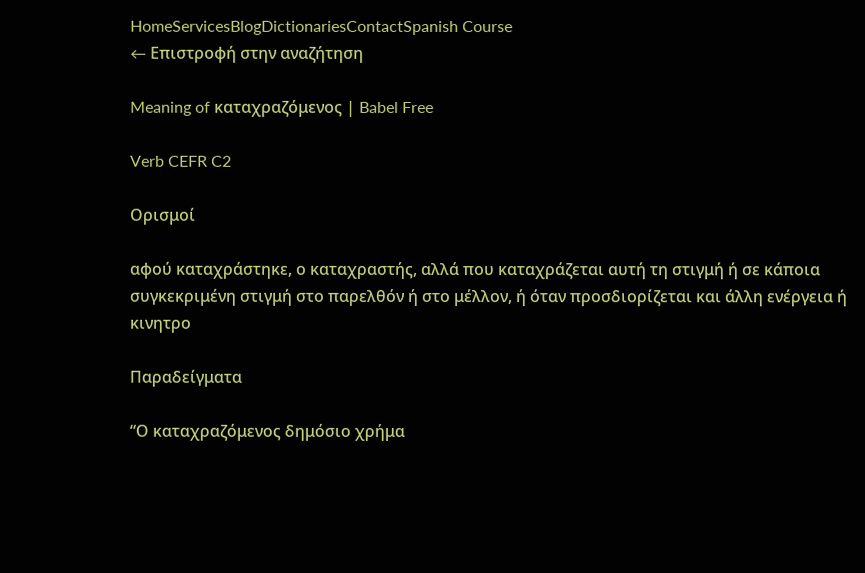HomeServicesBlogDictionariesContactSpanish Course
← Επιστροφή στην αναζήτηση

Meaning of καταχραζόμενος | Babel Free

Verb CEFR C2

Ορισμοί

αφού καταχράστηκε, ο καταχραστής, αλλά που καταχράζεται αυτή τη στιγμή ή σε κάποια συγκεκριμένη στιγμή στο παρελθόν ή στο μέλλον, ή όταν προσδιορίζεται και άλλη ενέργεια ή κινητρο

Παραδείγματα

“Ο καταχραζόμενος δημόσιο χρήμα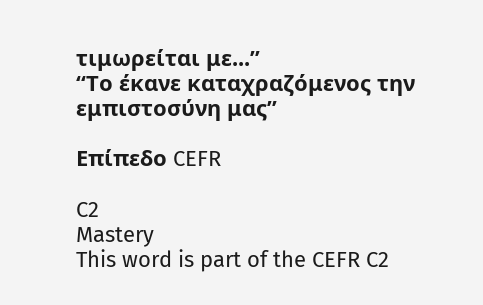τιμωρείται με...”
“Το έκανε καταχραζόμενος την εμπιστοσύνη μας”

Επίπεδο CEFR

C2
Mastery
This word is part of the CEFR C2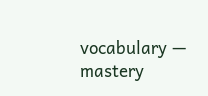vocabulary — mastery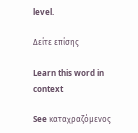level.

Δείτε επίσης

Learn this word in context

See καταχραζόμενος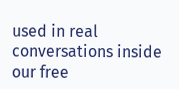used in real conversations inside our free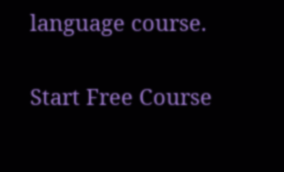language course.

Start Free Course